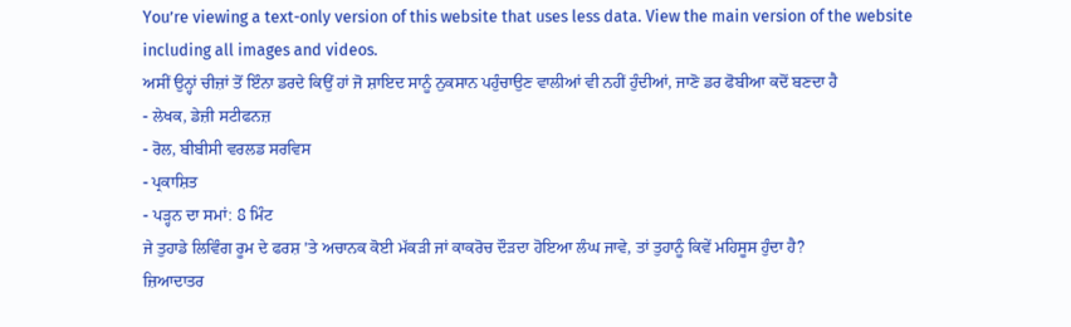You’re viewing a text-only version of this website that uses less data. View the main version of the website including all images and videos.
ਅਸੀਂ ਉਨ੍ਹਾਂ ਚੀਜ਼ਾਂ ਤੋਂ ਇੰਨਾ ਡਰਦੇ ਕਿਉਂ ਹਾਂ ਜੋ ਸ਼ਾਇਦ ਸਾਨੂੰ ਨੁਕਸਾਨ ਪਹੁੰਚਾਉਣ ਵਾਲੀਆਂ ਵੀ ਨਹੀਂ ਹੁੰਦੀਆਂ, ਜਾਣੋ ਡਰ ਫੋਬੀਆ ਕਦੋਂ ਬਣਦਾ ਹੈ
- ਲੇਖਕ, ਡੇਜ਼ੀ ਸਟੀਫਨਜ਼
- ਰੋਲ, ਬੀਬੀਸੀ ਵਰਲਡ ਸਰਵਿਸ
- ਪ੍ਰਕਾਸ਼ਿਤ
- ਪੜ੍ਹਨ ਦਾ ਸਮਾਂ: 8 ਮਿੰਟ
ਜੇ ਤੁਹਾਡੇ ਲਿਵਿੰਗ ਰੂਮ ਦੇ ਫਰਸ਼ 'ਤੇ ਅਚਾਨਕ ਕੋਈ ਮੱਕੜੀ ਜਾਂ ਕਾਕਰੋਚ ਦੌੜਦਾ ਹੋਇਆ ਲੰਘ ਜਾਵੇ, ਤਾਂ ਤੁਹਾਨੂੰ ਕਿਵੇਂ ਮਹਿਸੂਸ ਹੁੰਦਾ ਹੈ?
ਜ਼ਿਆਦਾਤਰ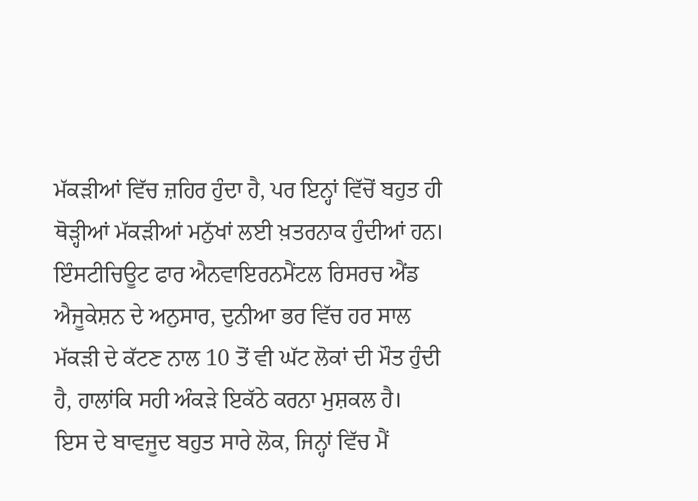ਮੱਕੜੀਆਂ ਵਿੱਚ ਜ਼ਹਿਰ ਹੁੰਦਾ ਹੈ, ਪਰ ਇਨ੍ਹਾਂ ਵਿੱਚੋਂ ਬਹੁਤ ਹੀ ਥੋੜ੍ਹੀਆਂ ਮੱਕੜੀਆਂ ਮਨੁੱਖਾਂ ਲਈ ਖ਼ਤਰਨਾਕ ਹੁੰਦੀਆਂ ਹਨ। ਇੰਸਟੀਚਿਊਟ ਫਾਰ ਐਨਵਾਇਰਨਮੈਂਟਲ ਰਿਸਰਚ ਐਂਡ ਐਜੂਕੇਸ਼ਨ ਦੇ ਅਨੁਸਾਰ, ਦੁਨੀਆ ਭਰ ਵਿੱਚ ਹਰ ਸਾਲ ਮੱਕੜੀ ਦੇ ਕੱਟਣ ਨਾਲ 10 ਤੋਂ ਵੀ ਘੱਟ ਲੋਕਾਂ ਦੀ ਮੌਤ ਹੁੰਦੀ ਹੈ, ਹਾਲਾਂਕਿ ਸਹੀ ਅੰਕੜੇ ਇਕੱਠੇ ਕਰਨਾ ਮੁਸ਼ਕਲ ਹੈ।
ਇਸ ਦੇ ਬਾਵਜੂਦ ਬਹੁਤ ਸਾਰੇ ਲੋਕ, ਜਿਨ੍ਹਾਂ ਵਿੱਚ ਮੈਂ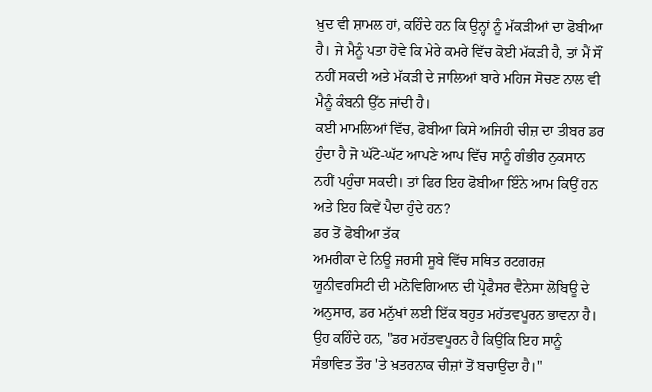ਖ਼ੁਦ ਵੀ ਸ਼ਾਮਲ ਹਾਂ, ਕਹਿੰਦੇ ਹਨ ਕਿ ਉਨ੍ਹਾਂ ਨੂੰ ਮੱਕੜੀਆਂ ਦਾ ਫੋਬੀਆ ਹੈ। ਜੇ ਮੈਨੂੰ ਪਤਾ ਹੋਵੇ ਕਿ ਮੇਰੇ ਕਮਰੇ ਵਿੱਚ ਕੋਈ ਮੱਕੜੀ ਹੈ, ਤਾਂ ਮੈਂ ਸੌਂ ਨਹੀਂ ਸਕਦੀ ਅਤੇ ਮੱਕੜੀ ਦੇ ਜਾਲਿਆਂ ਬਾਰੇ ਮਹਿਜ ਸੋਚਣ ਨਾਲ ਵੀ ਮੈਨੂੰ ਕੰਬਨੀ ਉੱਠ ਜਾਂਦੀ ਹੈ।
ਕਈ ਮਾਮਲਿਆਂ ਵਿੱਚ, ਫੋਬੀਆ ਕਿਸੇ ਅਜਿਹੀ ਚੀਜ਼ ਦਾ ਤੀਬਰ ਡਰ ਹੁੰਦਾ ਹੈ ਜੋ ਘੱਟੋ-ਘੱਟ ਆਪਣੇ ਆਪ ਵਿੱਚ ਸਾਨੂੰ ਗੰਭੀਰ ਨੁਕਸਾਨ ਨਹੀਂ ਪਹੁੰਚਾ ਸਕਦੀ। ਤਾਂ ਫਿਰ ਇਹ ਫੋਬੀਆ ਇੰਨੇ ਆਮ ਕਿਉਂ ਹਨ ਅਤੇ ਇਹ ਕਿਵੇਂ ਪੈਦਾ ਹੁੰਦੇ ਹਨ?
ਡਰ ਤੋਂ ਫੋਬੀਆ ਤੱਕ
ਅਮਰੀਕਾ ਦੇ ਨਿਊ ਜਰਸੀ ਸੂਬੇ ਵਿੱਚ ਸਥਿਤ ਰਟਗਰਜ਼ ਯੂਨੀਵਰਸਿਟੀ ਦੀ ਮਨੋਵਿਗਿਆਨ ਦੀ ਪ੍ਰੋਫੈਸਰ ਵੈਨੇਸਾ ਲੋਬਿਊ ਦੇ ਅਨੁਸਾਰ, ਡਰ ਮਨੁੱਖਾਂ ਲਈ ਇੱਕ ਬਹੁਤ ਮਹੱਤਵਪੂਰਨ ਭਾਵਨਾ ਹੈ।
ਉਹ ਕਹਿੰਦੇ ਹਨ, "ਡਰ ਮਹੱਤਵਪੂਰਨ ਹੈ ਕਿਉਂਕਿ ਇਹ ਸਾਨੂੰ ਸੰਭਾਵਿਤ ਤੌਰ 'ਤੇ ਖ਼ਤਰਨਾਕ ਚੀਜ਼ਾਂ ਤੋਂ ਬਚਾਉਂਦਾ ਹੈ।"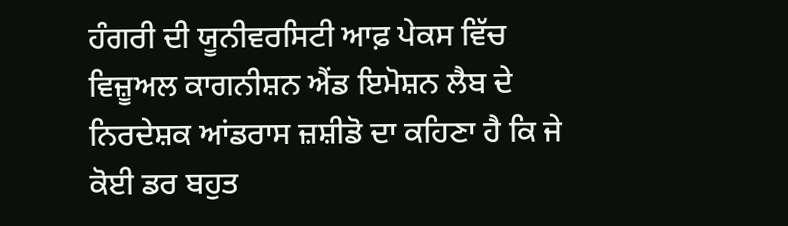ਹੰਗਰੀ ਦੀ ਯੂਨੀਵਰਸਿਟੀ ਆਫ਼ ਪੇਕਸ ਵਿੱਚ ਵਿਜ਼ੂਅਲ ਕਾਗਨੀਸ਼ਨ ਐਂਡ ਇਮੋਸ਼ਨ ਲੈਬ ਦੇ ਨਿਰਦੇਸ਼ਕ ਆਂਡਰਾਸ ਜ਼ਸ਼ੀਡੋ ਦਾ ਕਹਿਣਾ ਹੈ ਕਿ ਜੇ ਕੋਈ ਡਰ ਬਹੁਤ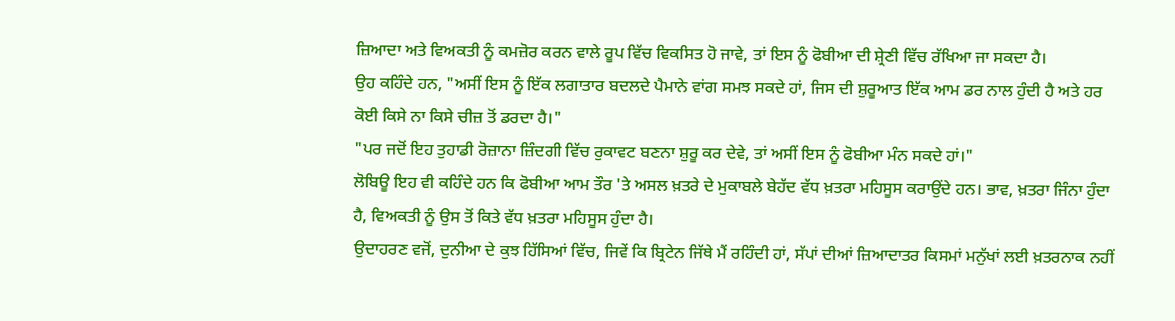ਜ਼ਿਆਦਾ ਅਤੇ ਵਿਅਕਤੀ ਨੂੰ ਕਮਜ਼ੋਰ ਕਰਨ ਵਾਲੇ ਰੂਪ ਵਿੱਚ ਵਿਕਸਿਤ ਹੋ ਜਾਵੇ, ਤਾਂ ਇਸ ਨੂੰ ਫੋਬੀਆ ਦੀ ਸ਼੍ਰੇਣੀ ਵਿੱਚ ਰੱਖਿਆ ਜਾ ਸਕਦਾ ਹੈ।
ਉਹ ਕਹਿੰਦੇ ਹਨ, "ਅਸੀਂ ਇਸ ਨੂੰ ਇੱਕ ਲਗਾਤਾਰ ਬਦਲਦੇ ਪੈਮਾਨੇ ਵਾਂਗ ਸਮਝ ਸਕਦੇ ਹਾਂ, ਜਿਸ ਦੀ ਸ਼ੁਰੂਆਤ ਇੱਕ ਆਮ ਡਰ ਨਾਲ ਹੁੰਦੀ ਹੈ ਅਤੇ ਹਰ ਕੋਈ ਕਿਸੇ ਨਾ ਕਿਸੇ ਚੀਜ਼ ਤੋਂ ਡਰਦਾ ਹੈ।"
"ਪਰ ਜਦੋਂ ਇਹ ਤੁਹਾਡੀ ਰੋਜ਼ਾਨਾ ਜ਼ਿੰਦਗੀ ਵਿੱਚ ਰੁਕਾਵਟ ਬਣਨਾ ਸ਼ੁਰੂ ਕਰ ਦੇਵੇ, ਤਾਂ ਅਸੀਂ ਇਸ ਨੂੰ ਫੋਬੀਆ ਮੰਨ ਸਕਦੇ ਹਾਂ।"
ਲੋਬਿਊ ਇਹ ਵੀ ਕਹਿੰਦੇ ਹਨ ਕਿ ਫੋਬੀਆ ਆਮ ਤੌਰ 'ਤੇ ਅਸਲ ਖ਼ਤਰੇ ਦੇ ਮੁਕਾਬਲੇ ਬੇਹੱਦ ਵੱਧ ਖ਼ਤਰਾ ਮਹਿਸੂਸ ਕਰਾਉਂਦੇ ਹਨ। ਭਾਵ, ਖ਼ਤਰਾ ਜਿੰਨਾ ਹੁੰਦਾ ਹੈ, ਵਿਅਕਤੀ ਨੂੰ ਉਸ ਤੋਂ ਕਿਤੇ ਵੱਧ ਖ਼ਤਰਾ ਮਹਿਸੂਸ ਹੁੰਦਾ ਹੈ।
ਉਦਾਹਰਣ ਵਜੋਂ, ਦੁਨੀਆ ਦੇ ਕੁਝ ਹਿੱਸਿਆਂ ਵਿੱਚ, ਜਿਵੇਂ ਕਿ ਬ੍ਰਿਟੇਨ ਜਿੱਥੇ ਮੈਂ ਰਹਿੰਦੀ ਹਾਂ, ਸੱਪਾਂ ਦੀਆਂ ਜ਼ਿਆਦਾਤਰ ਕਿਸਮਾਂ ਮਨੁੱਖਾਂ ਲਈ ਖ਼ਤਰਨਾਕ ਨਹੀਂ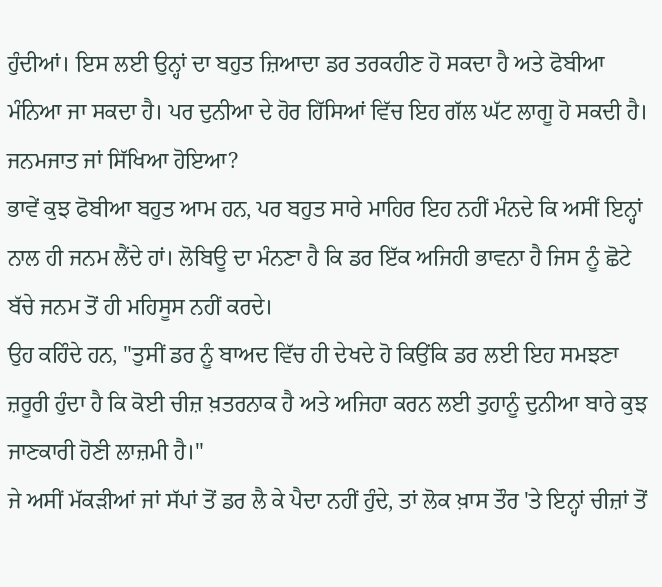ਹੁੰਦੀਆਂ। ਇਸ ਲਈ ਉਨ੍ਹਾਂ ਦਾ ਬਹੁਤ ਜ਼ਿਆਦਾ ਡਰ ਤਰਕਹੀਣ ਹੋ ਸਕਦਾ ਹੈ ਅਤੇ ਫੋਬੀਆ ਮੰਨਿਆ ਜਾ ਸਕਦਾ ਹੈ। ਪਰ ਦੁਨੀਆ ਦੇ ਹੋਰ ਹਿੱਸਿਆਂ ਵਿੱਚ ਇਹ ਗੱਲ ਘੱਟ ਲਾਗੂ ਹੋ ਸਕਦੀ ਹੈ।
ਜਨਮਜਾਤ ਜਾਂ ਸਿੱਖਿਆ ਹੋਇਆ?
ਭਾਵੇਂ ਕੁਝ ਫੋਬੀਆ ਬਹੁਤ ਆਮ ਹਨ, ਪਰ ਬਹੁਤ ਸਾਰੇ ਮਾਹਿਰ ਇਹ ਨਹੀਂ ਮੰਨਦੇ ਕਿ ਅਸੀਂ ਇਨ੍ਹਾਂ ਨਾਲ ਹੀ ਜਨਮ ਲੈਂਦੇ ਹਾਂ। ਲੋਬਿਊ ਦਾ ਮੰਨਣਾ ਹੈ ਕਿ ਡਰ ਇੱਕ ਅਜਿਹੀ ਭਾਵਨਾ ਹੈ ਜਿਸ ਨੂੰ ਛੋਟੇ ਬੱਚੇ ਜਨਮ ਤੋਂ ਹੀ ਮਹਿਸੂਸ ਨਹੀਂ ਕਰਦੇ।
ਉਹ ਕਹਿੰਦੇ ਹਨ, "ਤੁਸੀਂ ਡਰ ਨੂੰ ਬਾਅਦ ਵਿੱਚ ਹੀ ਦੇਖਦੇ ਹੋ ਕਿਉਂਕਿ ਡਰ ਲਈ ਇਹ ਸਮਝਣਾ ਜ਼ਰੂਰੀ ਹੁੰਦਾ ਹੈ ਕਿ ਕੋਈ ਚੀਜ਼ ਖ਼ਤਰਨਾਕ ਹੈ ਅਤੇ ਅਜਿਹਾ ਕਰਨ ਲਈ ਤੁਹਾਨੂੰ ਦੁਨੀਆ ਬਾਰੇ ਕੁਝ ਜਾਣਕਾਰੀ ਹੋਣੀ ਲਾਜ਼ਮੀ ਹੈ।"
ਜੇ ਅਸੀਂ ਮੱਕੜੀਆਂ ਜਾਂ ਸੱਪਾਂ ਤੋਂ ਡਰ ਲੈ ਕੇ ਪੈਦਾ ਨਹੀਂ ਹੁੰਦੇ, ਤਾਂ ਲੋਕ ਖ਼ਾਸ ਤੌਰ 'ਤੇ ਇਨ੍ਹਾਂ ਚੀਜ਼ਾਂ ਤੋਂ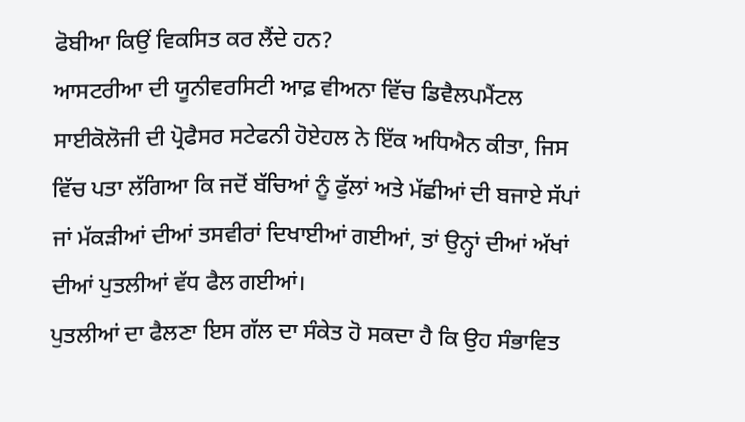ਫੋਬੀਆ ਕਿਉਂ ਵਿਕਸਿਤ ਕਰ ਲੈਂਦੇ ਹਨ?
ਆਸਟਰੀਆ ਦੀ ਯੂਨੀਵਰਸਿਟੀ ਆਫ਼ ਵੀਅਨਾ ਵਿੱਚ ਡਿਵੈਲਪਮੈਂਟਲ ਸਾਈਕੋਲੋਜੀ ਦੀ ਪ੍ਰੋਫੈਸਰ ਸਟੇਫਨੀ ਹੋਏਹਲ ਨੇ ਇੱਕ ਅਧਿਐਨ ਕੀਤਾ, ਜਿਸ ਵਿੱਚ ਪਤਾ ਲੱਗਿਆ ਕਿ ਜਦੋਂ ਬੱਚਿਆਂ ਨੂੰ ਫੁੱਲਾਂ ਅਤੇ ਮੱਛੀਆਂ ਦੀ ਬਜਾਏ ਸੱਪਾਂ ਜਾਂ ਮੱਕੜੀਆਂ ਦੀਆਂ ਤਸਵੀਰਾਂ ਦਿਖਾਈਆਂ ਗਈਆਂ, ਤਾਂ ਉਨ੍ਹਾਂ ਦੀਆਂ ਅੱਖਾਂ ਦੀਆਂ ਪੁਤਲੀਆਂ ਵੱਧ ਫੈਲ ਗਈਆਂ।
ਪੁਤਲੀਆਂ ਦਾ ਫੈਲਣਾ ਇਸ ਗੱਲ ਦਾ ਸੰਕੇਤ ਹੋ ਸਕਦਾ ਹੈ ਕਿ ਉਹ ਸੰਭਾਵਿਤ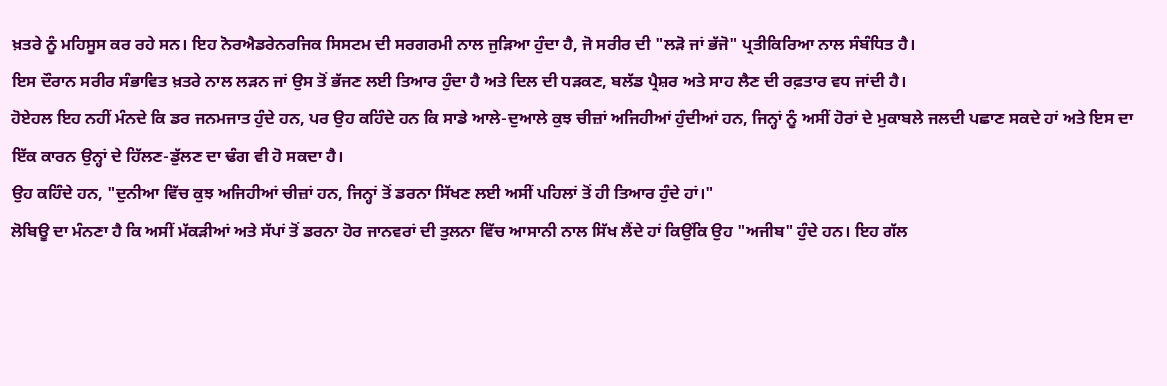ਖ਼ਤਰੇ ਨੂੰ ਮਹਿਸੂਸ ਕਰ ਰਹੇ ਸਨ। ਇਹ ਨੋਰਐਡਰੇਨਰਜਿਕ ਸਿਸਟਮ ਦੀ ਸਰਗਰਮੀ ਨਾਲ ਜੁੜਿਆ ਹੁੰਦਾ ਹੈ, ਜੋ ਸਰੀਰ ਦੀ "ਲੜੋ ਜਾਂ ਭੱਜੋ" ਪ੍ਰਤੀਕਿਰਿਆ ਨਾਲ ਸੰਬੰਧਿਤ ਹੈ।
ਇਸ ਦੌਰਾਨ ਸਰੀਰ ਸੰਭਾਵਿਤ ਖ਼ਤਰੇ ਨਾਲ ਲੜਨ ਜਾਂ ਉਸ ਤੋਂ ਭੱਜਣ ਲਈ ਤਿਆਰ ਹੁੰਦਾ ਹੈ ਅਤੇ ਦਿਲ ਦੀ ਧੜਕਣ, ਬਲੱਡ ਪ੍ਰੈਸ਼ਰ ਅਤੇ ਸਾਹ ਲੈਣ ਦੀ ਰਫ਼ਤਾਰ ਵਧ ਜਾਂਦੀ ਹੈ।
ਹੋਏਹਲ ਇਹ ਨਹੀਂ ਮੰਨਦੇ ਕਿ ਡਰ ਜਨਮਜਾਤ ਹੁੰਦੇ ਹਨ, ਪਰ ਉਹ ਕਹਿੰਦੇ ਹਨ ਕਿ ਸਾਡੇ ਆਲੇ-ਦੁਆਲੇ ਕੁਝ ਚੀਜ਼ਾਂ ਅਜਿਹੀਆਂ ਹੁੰਦੀਆਂ ਹਨ, ਜਿਨ੍ਹਾਂ ਨੂੰ ਅਸੀਂ ਹੋਰਾਂ ਦੇ ਮੁਕਾਬਲੇ ਜਲਦੀ ਪਛਾਣ ਸਕਦੇ ਹਾਂ ਅਤੇ ਇਸ ਦਾ ਇੱਕ ਕਾਰਨ ਉਨ੍ਹਾਂ ਦੇ ਹਿੱਲਣ-ਡੁੱਲਣ ਦਾ ਢੰਗ ਵੀ ਹੋ ਸਕਦਾ ਹੈ।
ਉਹ ਕਹਿੰਦੇ ਹਨ, "ਦੁਨੀਆ ਵਿੱਚ ਕੁਝ ਅਜਿਹੀਆਂ ਚੀਜ਼ਾਂ ਹਨ, ਜਿਨ੍ਹਾਂ ਤੋਂ ਡਰਨਾ ਸਿੱਖਣ ਲਈ ਅਸੀਂ ਪਹਿਲਾਂ ਤੋਂ ਹੀ ਤਿਆਰ ਹੁੰਦੇ ਹਾਂ।"
ਲੋਬਿਊ ਦਾ ਮੰਨਣਾ ਹੈ ਕਿ ਅਸੀਂ ਮੱਕੜੀਆਂ ਅਤੇ ਸੱਪਾਂ ਤੋਂ ਡਰਨਾ ਹੋਰ ਜਾਨਵਰਾਂ ਦੀ ਤੁਲਨਾ ਵਿੱਚ ਆਸਾਨੀ ਨਾਲ ਸਿੱਖ ਲੈਂਦੇ ਹਾਂ ਕਿਉਂਕਿ ਉਹ "ਅਜੀਬ" ਹੁੰਦੇ ਹਨ। ਇਹ ਗੱਲ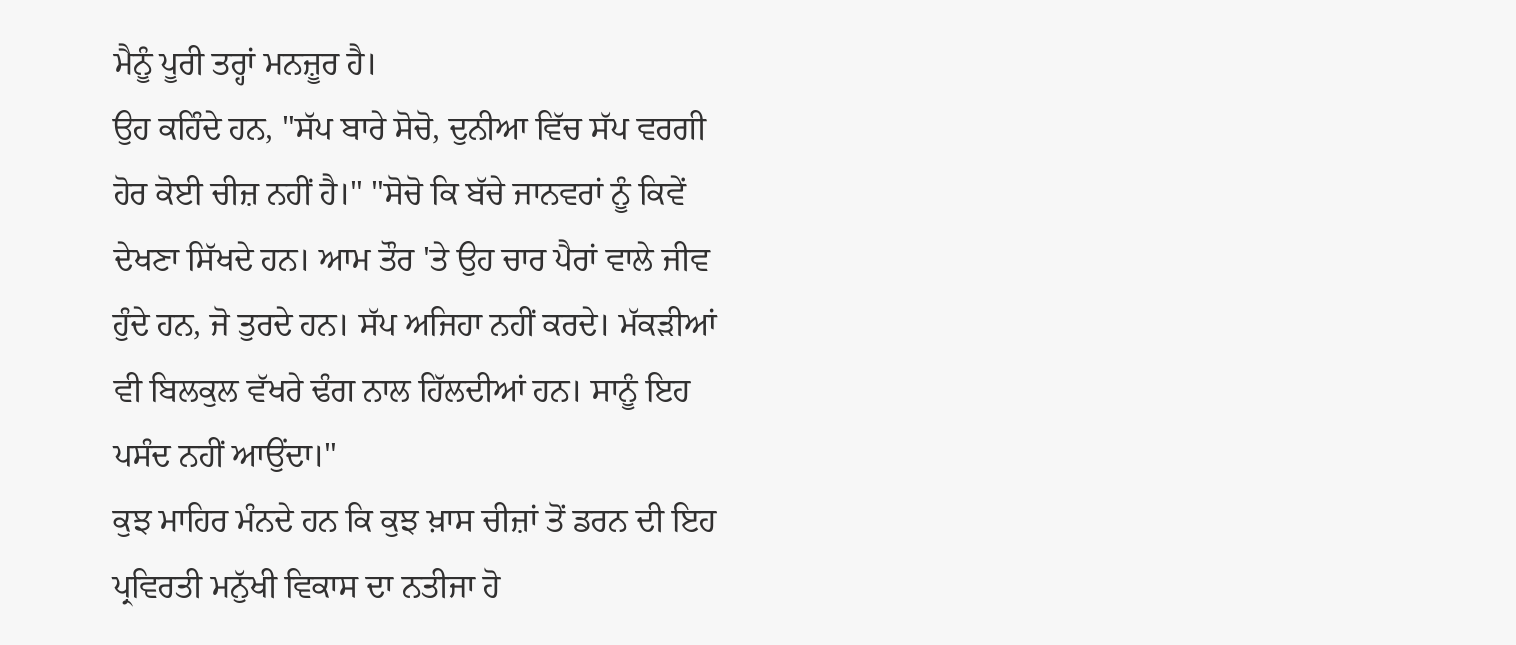ਮੈਨੂੰ ਪੂਰੀ ਤਰ੍ਹਾਂ ਮਨਜ਼ੂਰ ਹੈ।
ਉਹ ਕਹਿੰਦੇ ਹਨ, "ਸੱਪ ਬਾਰੇ ਸੋਚੋ, ਦੁਨੀਆ ਵਿੱਚ ਸੱਪ ਵਰਗੀ ਹੋਰ ਕੋਈ ਚੀਜ਼ ਨਹੀਂ ਹੈ।" "ਸੋਚੋ ਕਿ ਬੱਚੇ ਜਾਨਵਰਾਂ ਨੂੰ ਕਿਵੇਂ ਦੇਖਣਾ ਸਿੱਖਦੇ ਹਨ। ਆਮ ਤੌਰ 'ਤੇ ਉਹ ਚਾਰ ਪੈਰਾਂ ਵਾਲੇ ਜੀਵ ਹੁੰਦੇ ਹਨ, ਜੋ ਤੁਰਦੇ ਹਨ। ਸੱਪ ਅਜਿਹਾ ਨਹੀਂ ਕਰਦੇ। ਮੱਕੜੀਆਂ ਵੀ ਬਿਲਕੁਲ ਵੱਖਰੇ ਢੰਗ ਨਾਲ ਹਿੱਲਦੀਆਂ ਹਨ। ਸਾਨੂੰ ਇਹ ਪਸੰਦ ਨਹੀਂ ਆਉਂਦਾ।"
ਕੁਝ ਮਾਹਿਰ ਮੰਨਦੇ ਹਨ ਕਿ ਕੁਝ ਖ਼ਾਸ ਚੀਜ਼ਾਂ ਤੋਂ ਡਰਨ ਦੀ ਇਹ ਪ੍ਰਵਿਰਤੀ ਮਨੁੱਖੀ ਵਿਕਾਸ ਦਾ ਨਤੀਜਾ ਹੋ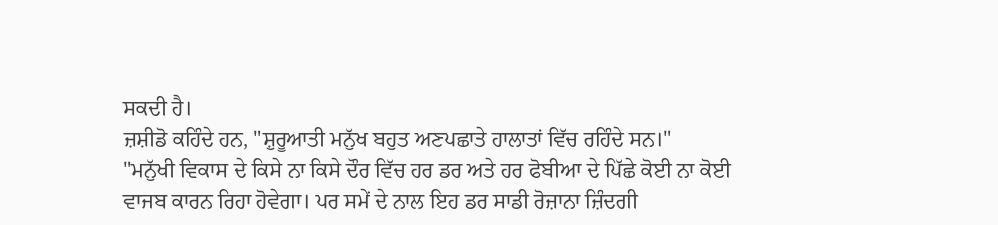ਸਕਦੀ ਹੈ।
ਜ਼ਸ਼ੀਡੋ ਕਹਿੰਦੇ ਹਨ, "ਸ਼ੁਰੂਆਤੀ ਮਨੁੱਖ ਬਹੁਤ ਅਣਪਛਾਤੇ ਹਾਲਾਤਾਂ ਵਿੱਚ ਰਹਿੰਦੇ ਸਨ।"
"ਮਨੁੱਖੀ ਵਿਕਾਸ ਦੇ ਕਿਸੇ ਨਾ ਕਿਸੇ ਦੌਰ ਵਿੱਚ ਹਰ ਡਰ ਅਤੇ ਹਰ ਫੋਬੀਆ ਦੇ ਪਿੱਛੇ ਕੋਈ ਨਾ ਕੋਈ ਵਾਜਬ ਕਾਰਨ ਰਿਹਾ ਹੋਵੇਗਾ। ਪਰ ਸਮੇਂ ਦੇ ਨਾਲ ਇਹ ਡਰ ਸਾਡੀ ਰੋਜ਼ਾਨਾ ਜ਼ਿੰਦਗੀ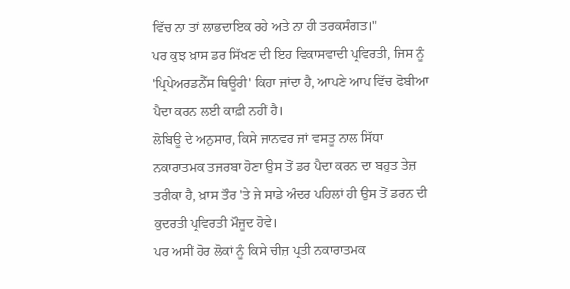ਵਿੱਚ ਨਾ ਤਾਂ ਲਾਭਦਾਇਕ ਰਹੇ ਅਤੇ ਨਾ ਹੀ ਤਰਕਸੰਗਤ।"
ਪਰ ਕੁਝ ਖ਼ਾਸ ਡਰ ਸਿੱਖਣ ਦੀ ਇਹ ਵਿਕਾਸਵਾਦੀ ਪ੍ਰਵਿਰਤੀ, ਜਿਸ ਨੂੰ 'ਪ੍ਰਿਪੇਅਰਡਨੈੱਸ ਥਿਊਰੀ' ਕਿਹਾ ਜਾਂਦਾ ਹੈ, ਆਪਣੇ ਆਪ ਵਿੱਚ ਫੋਬੀਆ ਪੈਦਾ ਕਰਨ ਲਈ ਕਾਫ਼ੀ ਨਹੀਂ ਹੈ।
ਲੋਬਿਊ ਦੇ ਅਨੁਸਾਰ, ਕਿਸੇ ਜਾਨਵਰ ਜਾਂ ਵਸਤੂ ਨਾਲ ਸਿੱਧਾ ਨਕਾਰਾਤਮਕ ਤਜਰਬਾ ਹੋਣਾ ਉਸ ਤੋਂ ਡਰ ਪੈਦਾ ਕਰਨ ਦਾ ਬਹੁਤ ਤੇਜ਼ ਤਰੀਕਾ ਹੈ, ਖ਼ਾਸ ਤੌਰ 'ਤੇ ਜੇ ਸਾਡੇ ਅੰਦਰ ਪਹਿਲਾਂ ਹੀ ਉਸ ਤੋਂ ਡਰਨ ਦੀ ਕੁਦਰਤੀ ਪ੍ਰਵਿਰਤੀ ਮੌਜੂਦ ਹੋਵੇ।
ਪਰ ਅਸੀਂ ਹੋਰ ਲੋਕਾਂ ਨੂੰ ਕਿਸੇ ਚੀਜ਼ ਪ੍ਰਤੀ ਨਕਾਰਾਤਮਕ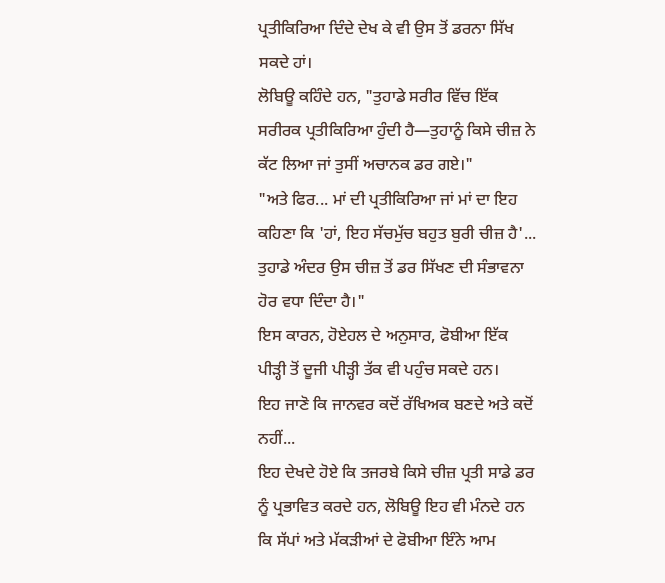ਪ੍ਰਤੀਕਿਰਿਆ ਦਿੰਦੇ ਦੇਖ ਕੇ ਵੀ ਉਸ ਤੋਂ ਡਰਨਾ ਸਿੱਖ ਸਕਦੇ ਹਾਂ।
ਲੋਬਿਊ ਕਹਿੰਦੇ ਹਨ, "ਤੁਹਾਡੇ ਸਰੀਰ ਵਿੱਚ ਇੱਕ ਸਰੀਰਕ ਪ੍ਰਤੀਕਿਰਿਆ ਹੁੰਦੀ ਹੈ—ਤੁਹਾਨੂੰ ਕਿਸੇ ਚੀਜ਼ ਨੇ ਕੱਟ ਲਿਆ ਜਾਂ ਤੁਸੀਂ ਅਚਾਨਕ ਡਰ ਗਏ।"
"ਅਤੇ ਫਿਰ... ਮਾਂ ਦੀ ਪ੍ਰਤੀਕਿਰਿਆ ਜਾਂ ਮਾਂ ਦਾ ਇਹ ਕਹਿਣਾ ਕਿ 'ਹਾਂ, ਇਹ ਸੱਚਮੁੱਚ ਬਹੁਤ ਬੁਰੀ ਚੀਜ਼ ਹੈ'... ਤੁਹਾਡੇ ਅੰਦਰ ਉਸ ਚੀਜ਼ ਤੋਂ ਡਰ ਸਿੱਖਣ ਦੀ ਸੰਭਾਵਨਾ ਹੋਰ ਵਧਾ ਦਿੰਦਾ ਹੈ।"
ਇਸ ਕਾਰਨ, ਹੋਏਹਲ ਦੇ ਅਨੁਸਾਰ, ਫੋਬੀਆ ਇੱਕ ਪੀੜ੍ਹੀ ਤੋਂ ਦੂਜੀ ਪੀੜ੍ਹੀ ਤੱਕ ਵੀ ਪਹੁੰਚ ਸਕਦੇ ਹਨ।
ਇਹ ਜਾਣੋ ਕਿ ਜਾਨਵਰ ਕਦੋਂ ਰੱਖਿਅਕ ਬਣਦੇ ਅਤੇ ਕਦੋਂ ਨਹੀਂ...
ਇਹ ਦੇਖਦੇ ਹੋਏ ਕਿ ਤਜਰਬੇ ਕਿਸੇ ਚੀਜ਼ ਪ੍ਰਤੀ ਸਾਡੇ ਡਰ ਨੂੰ ਪ੍ਰਭਾਵਿਤ ਕਰਦੇ ਹਨ, ਲੋਬਿਊ ਇਹ ਵੀ ਮੰਨਦੇ ਹਨ ਕਿ ਸੱਪਾਂ ਅਤੇ ਮੱਕੜੀਆਂ ਦੇ ਫੋਬੀਆ ਇੰਨੇ ਆਮ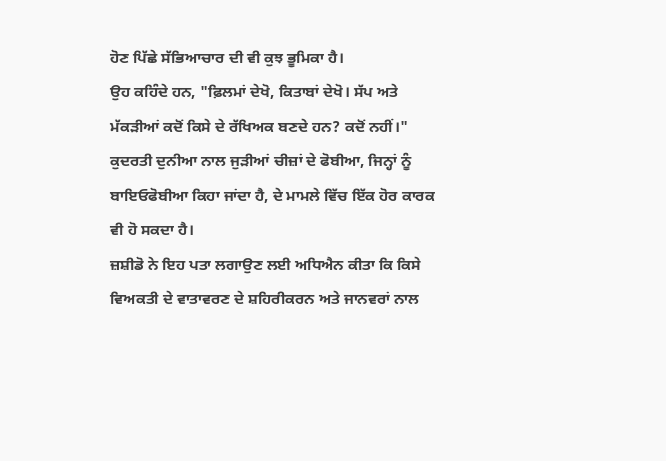ਹੋਣ ਪਿੱਛੇ ਸੱਭਿਆਚਾਰ ਦੀ ਵੀ ਕੁਝ ਭੂਮਿਕਾ ਹੈ।
ਉਹ ਕਹਿੰਦੇ ਹਨ, "ਫ਼ਿਲਮਾਂ ਦੇਖੋ, ਕਿਤਾਬਾਂ ਦੇਖੋ। ਸੱਪ ਅਤੇ ਮੱਕੜੀਆਂ ਕਦੋਂ ਕਿਸੇ ਦੇ ਰੱਖਿਅਕ ਬਣਦੇ ਹਨ? ਕਦੋਂ ਨਹੀਂ।"
ਕੁਦਰਤੀ ਦੁਨੀਆ ਨਾਲ ਜੁੜੀਆਂ ਚੀਜ਼ਾਂ ਦੇ ਫੋਬੀਆ, ਜਿਨ੍ਹਾਂ ਨੂੰ ਬਾਇਓਫੋਬੀਆ ਕਿਹਾ ਜਾਂਦਾ ਹੈ, ਦੇ ਮਾਮਲੇ ਵਿੱਚ ਇੱਕ ਹੋਰ ਕਾਰਕ ਵੀ ਹੋ ਸਕਦਾ ਹੈ।
ਜ਼ਸ਼ੀਡੋ ਨੇ ਇਹ ਪਤਾ ਲਗਾਉਣ ਲਈ ਅਧਿਐਨ ਕੀਤਾ ਕਿ ਕਿਸੇ ਵਿਅਕਤੀ ਦੇ ਵਾਤਾਵਰਣ ਦੇ ਸ਼ਹਿਰੀਕਰਨ ਅਤੇ ਜਾਨਵਰਾਂ ਨਾਲ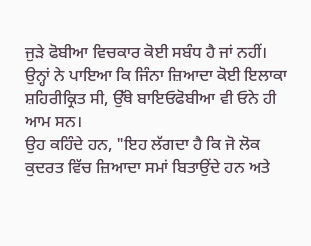ਜੁੜੇ ਫੋਬੀਆ ਵਿਚਕਾਰ ਕੋਈ ਸਬੰਧ ਹੈ ਜਾਂ ਨਹੀਂ। ਉਨ੍ਹਾਂ ਨੇ ਪਾਇਆ ਕਿ ਜਿੰਨਾ ਜ਼ਿਆਦਾ ਕੋਈ ਇਲਾਕਾ ਸ਼ਹਿਰੀਕ੍ਰਿਤ ਸੀ, ਉੱਥੇ ਬਾਇਓਫੋਬੀਆ ਵੀ ਓਨੇ ਹੀ ਆਮ ਸਨ।
ਉਹ ਕਹਿੰਦੇ ਹਨ, "ਇਹ ਲੱਗਦਾ ਹੈ ਕਿ ਜੋ ਲੋਕ ਕੁਦਰਤ ਵਿੱਚ ਜ਼ਿਆਦਾ ਸਮਾਂ ਬਿਤਾਉਂਦੇ ਹਨ ਅਤੇ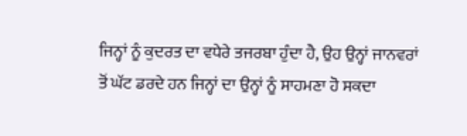ਜਿਨ੍ਹਾਂ ਨੂੰ ਕੁਦਰਤ ਦਾ ਵਧੇਰੇ ਤਜਰਬਾ ਹੁੰਦਾ ਹੈ, ਉਹ ਉਨ੍ਹਾਂ ਜਾਨਵਰਾਂ ਤੋਂ ਘੱਟ ਡਰਦੇ ਹਨ ਜਿਨ੍ਹਾਂ ਦਾ ਉਨ੍ਹਾਂ ਨੂੰ ਸਾਹਮਣਾ ਹੋ ਸਕਦਾ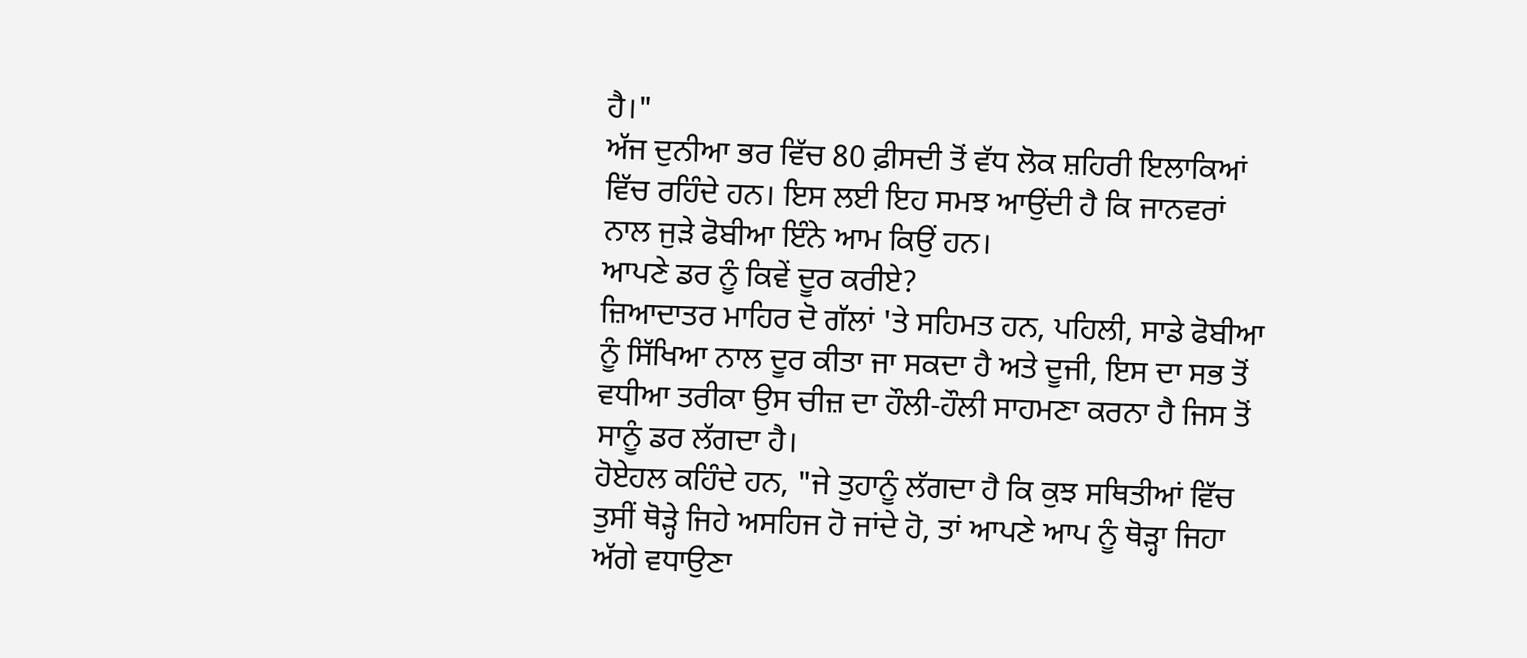ਹੈ।"
ਅੱਜ ਦੁਨੀਆ ਭਰ ਵਿੱਚ 80 ਫ਼ੀਸਦੀ ਤੋਂ ਵੱਧ ਲੋਕ ਸ਼ਹਿਰੀ ਇਲਾਕਿਆਂ ਵਿੱਚ ਰਹਿੰਦੇ ਹਨ। ਇਸ ਲਈ ਇਹ ਸਮਝ ਆਉਂਦੀ ਹੈ ਕਿ ਜਾਨਵਰਾਂ ਨਾਲ ਜੁੜੇ ਫੋਬੀਆ ਇੰਨੇ ਆਮ ਕਿਉਂ ਹਨ।
ਆਪਣੇ ਡਰ ਨੂੰ ਕਿਵੇਂ ਦੂਰ ਕਰੀਏ?
ਜ਼ਿਆਦਾਤਰ ਮਾਹਿਰ ਦੋ ਗੱਲਾਂ 'ਤੇ ਸਹਿਮਤ ਹਨ, ਪਹਿਲੀ, ਸਾਡੇ ਫੋਬੀਆ ਨੂੰ ਸਿੱਖਿਆ ਨਾਲ ਦੂਰ ਕੀਤਾ ਜਾ ਸਕਦਾ ਹੈ ਅਤੇ ਦੂਜੀ, ਇਸ ਦਾ ਸਭ ਤੋਂ ਵਧੀਆ ਤਰੀਕਾ ਉਸ ਚੀਜ਼ ਦਾ ਹੌਲੀ-ਹੌਲੀ ਸਾਹਮਣਾ ਕਰਨਾ ਹੈ ਜਿਸ ਤੋਂ ਸਾਨੂੰ ਡਰ ਲੱਗਦਾ ਹੈ।
ਹੋਏਹਲ ਕਹਿੰਦੇ ਹਨ, "ਜੇ ਤੁਹਾਨੂੰ ਲੱਗਦਾ ਹੈ ਕਿ ਕੁਝ ਸਥਿਤੀਆਂ ਵਿੱਚ ਤੁਸੀਂ ਥੋੜ੍ਹੇ ਜਿਹੇ ਅਸਹਿਜ ਹੋ ਜਾਂਦੇ ਹੋ, ਤਾਂ ਆਪਣੇ ਆਪ ਨੂੰ ਥੋੜ੍ਹਾ ਜਿਹਾ ਅੱਗੇ ਵਧਾਉਣਾ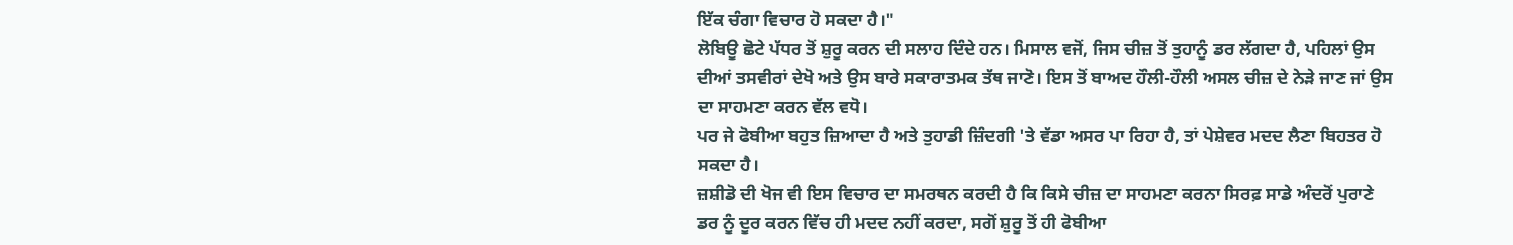ਇੱਕ ਚੰਗਾ ਵਿਚਾਰ ਹੋ ਸਕਦਾ ਹੈ।"
ਲੋਬਿਊ ਛੋਟੇ ਪੱਧਰ ਤੋਂ ਸ਼ੁਰੂ ਕਰਨ ਦੀ ਸਲਾਹ ਦਿੰਦੇ ਹਨ। ਮਿਸਾਲ ਵਜੋਂ, ਜਿਸ ਚੀਜ਼ ਤੋਂ ਤੁਹਾਨੂੰ ਡਰ ਲੱਗਦਾ ਹੈ, ਪਹਿਲਾਂ ਉਸ ਦੀਆਂ ਤਸਵੀਰਾਂ ਦੇਖੋ ਅਤੇ ਉਸ ਬਾਰੇ ਸਕਾਰਾਤਮਕ ਤੱਥ ਜਾਣੋ। ਇਸ ਤੋਂ ਬਾਅਦ ਹੌਲੀ-ਹੌਲੀ ਅਸਲ ਚੀਜ਼ ਦੇ ਨੇੜੇ ਜਾਣ ਜਾਂ ਉਸ ਦਾ ਸਾਹਮਣਾ ਕਰਨ ਵੱਲ ਵਧੋ।
ਪਰ ਜੇ ਫੋਬੀਆ ਬਹੁਤ ਜ਼ਿਆਦਾ ਹੈ ਅਤੇ ਤੁਹਾਡੀ ਜ਼ਿੰਦਗੀ 'ਤੇ ਵੱਡਾ ਅਸਰ ਪਾ ਰਿਹਾ ਹੈ, ਤਾਂ ਪੇਸ਼ੇਵਰ ਮਦਦ ਲੈਣਾ ਬਿਹਤਰ ਹੋ ਸਕਦਾ ਹੈ।
ਜ਼ਸ਼ੀਡੋ ਦੀ ਖੋਜ ਵੀ ਇਸ ਵਿਚਾਰ ਦਾ ਸਮਰਥਨ ਕਰਦੀ ਹੈ ਕਿ ਕਿਸੇ ਚੀਜ਼ ਦਾ ਸਾਹਮਣਾ ਕਰਨਾ ਸਿਰਫ਼ ਸਾਡੇ ਅੰਦਰੋਂ ਪੁਰਾਣੇ ਡਰ ਨੂੰ ਦੂਰ ਕਰਨ ਵਿੱਚ ਹੀ ਮਦਦ ਨਹੀਂ ਕਰਦਾ, ਸਗੋਂ ਸ਼ੁਰੂ ਤੋਂ ਹੀ ਫੋਬੀਆ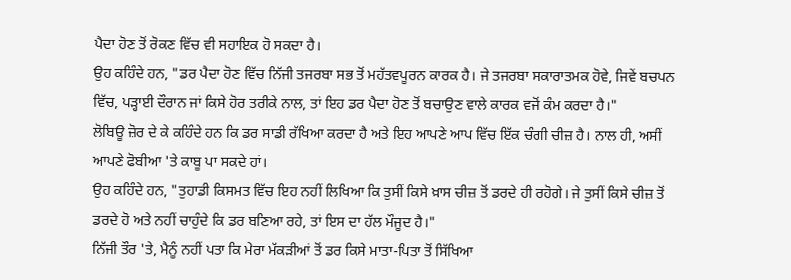ਪੈਦਾ ਹੋਣ ਤੋਂ ਰੋਕਣ ਵਿੱਚ ਵੀ ਸਹਾਇਕ ਹੋ ਸਕਦਾ ਹੈ।
ਉਹ ਕਹਿੰਦੇ ਹਨ, "ਡਰ ਪੈਦਾ ਹੋਣ ਵਿੱਚ ਨਿੱਜੀ ਤਜਰਬਾ ਸਭ ਤੋਂ ਮਹੱਤਵਪੂਰਨ ਕਾਰਕ ਹੈ। ਜੇ ਤਜਰਬਾ ਸਕਾਰਾਤਮਕ ਹੋਵੇ, ਜਿਵੇਂ ਬਚਪਨ ਵਿੱਚ, ਪੜ੍ਹਾਈ ਦੌਰਾਨ ਜਾਂ ਕਿਸੇ ਹੋਰ ਤਰੀਕੇ ਨਾਲ, ਤਾਂ ਇਹ ਡਰ ਪੈਦਾ ਹੋਣ ਤੋਂ ਬਚਾਉਣ ਵਾਲੇ ਕਾਰਕ ਵਜੋਂ ਕੰਮ ਕਰਦਾ ਹੈ।"
ਲੋਬਿਊ ਜ਼ੋਰ ਦੇ ਕੇ ਕਹਿੰਦੇ ਹਨ ਕਿ ਡਰ ਸਾਡੀ ਰੱਖਿਆ ਕਰਦਾ ਹੈ ਅਤੇ ਇਹ ਆਪਣੇ ਆਪ ਵਿੱਚ ਇੱਕ ਚੰਗੀ ਚੀਜ਼ ਹੈ। ਨਾਲ ਹੀ, ਅਸੀਂ ਆਪਣੇ ਫੋਬੀਆ 'ਤੇ ਕਾਬੂ ਪਾ ਸਕਦੇ ਹਾਂ।
ਉਹ ਕਹਿੰਦੇ ਹਨ, "ਤੁਹਾਡੀ ਕਿਸਮਤ ਵਿੱਚ ਇਹ ਨਹੀਂ ਲਿਖਿਆ ਕਿ ਤੁਸੀਂ ਕਿਸੇ ਖ਼ਾਸ ਚੀਜ਼ ਤੋਂ ਡਰਦੇ ਹੀ ਰਹੋਗੇ। ਜੇ ਤੁਸੀਂ ਕਿਸੇ ਚੀਜ਼ ਤੋਂ ਡਰਦੇ ਹੋ ਅਤੇ ਨਹੀਂ ਚਾਹੁੰਦੇ ਕਿ ਡਰ ਬਣਿਆ ਰਹੇ, ਤਾਂ ਇਸ ਦਾ ਹੱਲ ਮੌਜੂਦ ਹੈ।"
ਨਿੱਜੀ ਤੌਰ 'ਤੇ, ਮੈਨੂੰ ਨਹੀਂ ਪਤਾ ਕਿ ਮੇਰਾ ਮੱਕੜੀਆਂ ਤੋਂ ਡਰ ਕਿਸੇ ਮਾਤਾ-ਪਿਤਾ ਤੋਂ ਸਿੱਖਿਆ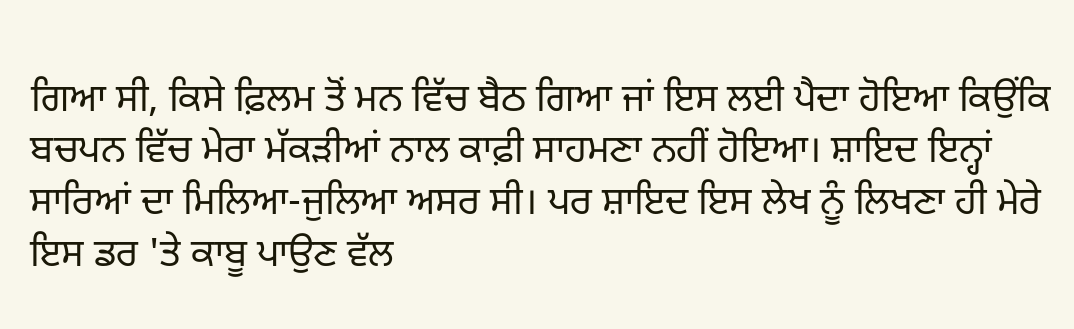ਗਿਆ ਸੀ, ਕਿਸੇ ਫ਼ਿਲਮ ਤੋਂ ਮਨ ਵਿੱਚ ਬੈਠ ਗਿਆ ਜਾਂ ਇਸ ਲਈ ਪੈਦਾ ਹੋਇਆ ਕਿਉਂਕਿ ਬਚਪਨ ਵਿੱਚ ਮੇਰਾ ਮੱਕੜੀਆਂ ਨਾਲ ਕਾਫ਼ੀ ਸਾਹਮਣਾ ਨਹੀਂ ਹੋਇਆ। ਸ਼ਾਇਦ ਇਨ੍ਹਾਂ ਸਾਰਿਆਂ ਦਾ ਮਿਲਿਆ-ਜੁਲਿਆ ਅਸਰ ਸੀ। ਪਰ ਸ਼ਾਇਦ ਇਸ ਲੇਖ ਨੂੰ ਲਿਖਣਾ ਹੀ ਮੇਰੇ ਇਸ ਡਰ 'ਤੇ ਕਾਬੂ ਪਾਉਣ ਵੱਲ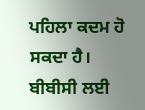ਪਹਿਲਾ ਕਦਮ ਹੋ ਸਕਦਾ ਹੈ।
ਬੀਬੀਸੀ ਲਈ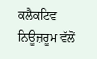ਕਲੈਕਟਿਵ ਨਿਊਜ਼ਰੂਮ ਵੱਲੋਂ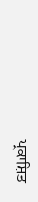ਪ੍ਰਕਾਸ਼ਿਤ